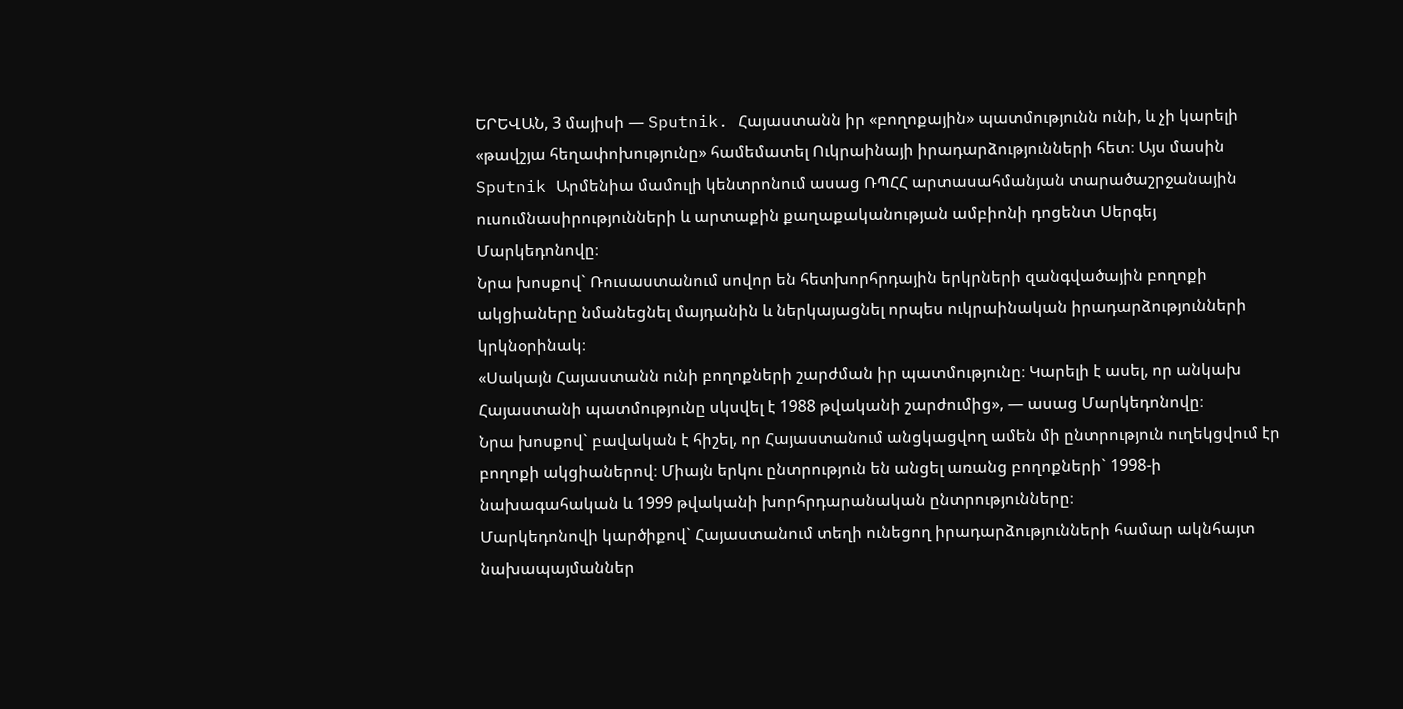ԵՐԵՎԱՆ, 3 մայիսի — Sputnik. Հայաստանն իր «բողոքային» պատմությունն ունի, և չի կարելի «թավշյա հեղափոխությունը» համեմատել Ուկրաինայի իրադարձությունների հետ։ Այս մասին Sputnik Արմենիա մամուլի կենտրոնում ասաց ՌՊՀՀ արտասահմանյան տարածաշրջանային ուսումնասիրությունների և արտաքին քաղաքականության ամբիոնի դոցենտ Սերգեյ Մարկեդոնովը։
Նրա խոսքով` Ռուսաստանում սովոր են հետխորհրդային երկրների զանգվածային բողոքի ակցիաները նմանեցնել մայդանին և ներկայացնել որպես ուկրաինական իրադարձությունների կրկնօրինակ։
«Սակայն Հայաստանն ունի բողոքների շարժման իր պատմությունը։ Կարելի է ասել, որ անկախ Հայաստանի պատմությունը սկսվել է 1988 թվականի շարժումից», — ասաց Մարկեդոնովը։
Նրա խոսքով` բավական է հիշել, որ Հայաստանում անցկացվող ամեն մի ընտրություն ուղեկցվում էր բողոքի ակցիաներով։ Միայն երկու ընտրություն են անցել առանց բողոքների` 1998-ի նախագահական և 1999 թվականի խորհրդարանական ընտրությունները։
Մարկեդոնովի կարծիքով` Հայաստանում տեղի ունեցող իրադարձությունների համար ակնհայտ նախապայմաններ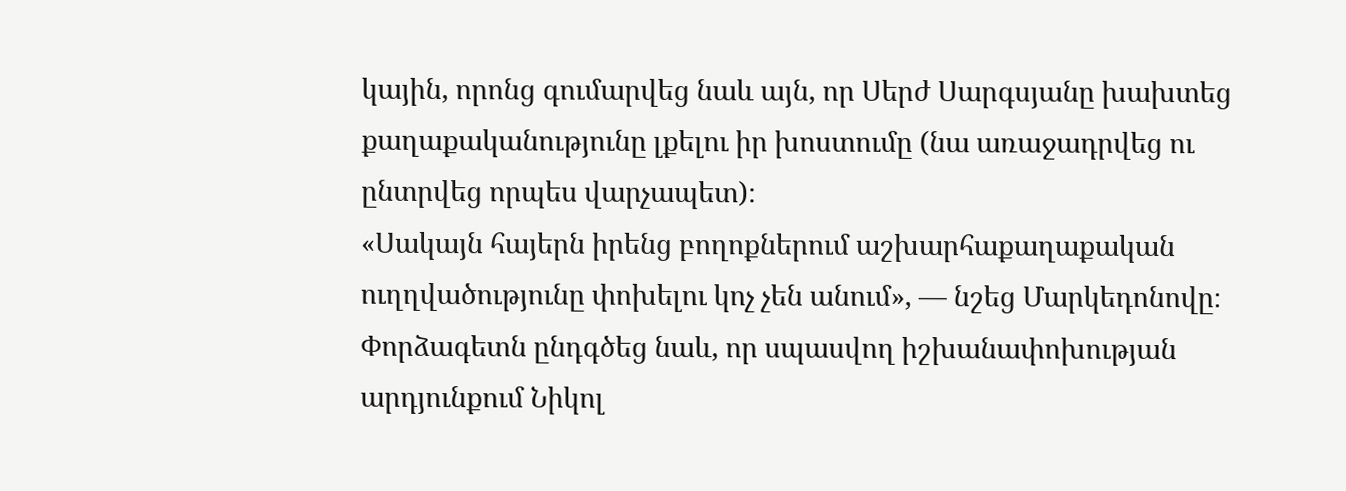կային, որոնց գումարվեց նաև այն, որ Սերժ Սարգսյանը խախտեց քաղաքականությունը լքելու իր խոստումը (նա առաջադրվեց ու ընտրվեց որպես վարչապետ)։
«Սակայն հայերն իրենց բողոքներում աշխարհաքաղաքական ուղղվածությունը փոխելու կոչ չեն անում», — նշեց Մարկեդոնովը։
Փորձագետն ընդգծեց նաև, որ սպասվող իշխանափոխության արդյունքում Նիկոլ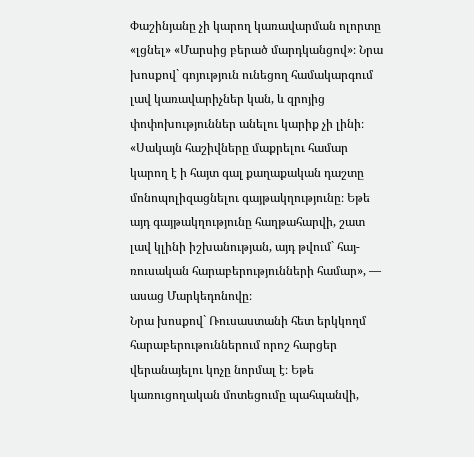Փաշինյանը չի կարող կառավարման ոլորտը «լցնել» «Մարսից բերած մարդկանցով»։ Նրա խոսքով` գոյություն ունեցող համակարգում լավ կառավարիչներ կան, և զրոյից փոփոխություններ անելու կարիք չի լինի։
«Սակայն հաշիվները մաքրելու համար կարող է ի հայտ գալ քաղաքական դաշտը մոնոպոլիզացնելու գայթակղությունը։ Եթե այդ գայթակղությունը հաղթահարվի, շատ լավ կլինի իշխանության, այդ թվում` հայ-ռուսական հարաբերությունների համար», — ասաց Մարկեդոնովը։
Նրա խոսքով` Ռուսաստանի հետ երկկողմ հարաբերութուններում որոշ հարցեր վերանայելու կոչը նորմալ է։ Եթե կառուցողական մոտեցումը պահպանվի,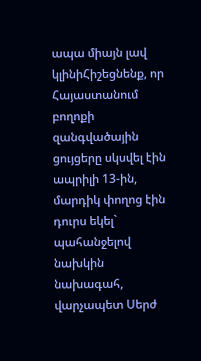ապա միայն լավ կլինիՀիշեցնենք, որ Հայաստանում բողոքի զանգվածային ցույցերը սկսվել էին ապրիլի 13-ին, մարդիկ փողոց էին դուրս եկել` պահանջելով նախկին նախագահ, վարչապետ Սերժ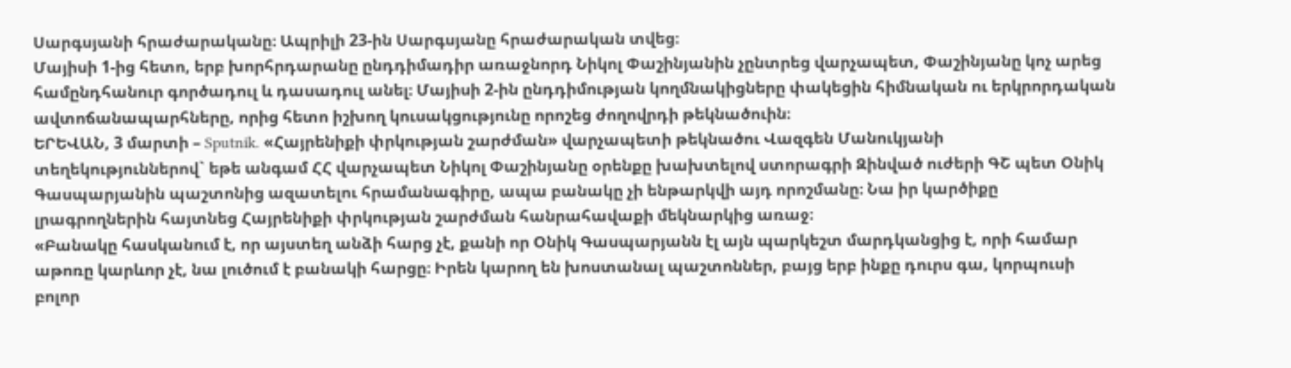Սարգսյանի հրաժարականը։ Ապրիլի 23-ին Սարգսյանը հրաժարական տվեց։
Մայիսի 1-ից հետո, երբ խորհրդարանը ընդդիմադիր առաջնորդ Նիկոլ Փաշինյանին չընտրեց վարչապետ, Փաշինյանը կոչ արեց համընդհանուր գործադուլ և դասադուլ անել։ Մայիսի 2-ին ընդդիմության կողմնակիցները փակեցին հիմնական ու երկրորդական ավտոճանապարհները, որից հետո իշխող կուսակցությունը որոշեց ժողովրդի թեկնածուին։
ԵՐԵՎԱՆ, 3 մարտի – Sputnik. «Հայրենիքի փրկության շարժման» վարչապետի թեկնածու Վազգեն Մանուկյանի տեղեկություններով` եթե անգամ ՀՀ վարչապետ Նիկոլ Փաշինյանը օրենքը խախտելով ստորագրի Զինված ուժերի ԳՇ պետ Օնիկ Գասպարյանին պաշտոնից ազատելու հրամանագիրը, ապա բանակը չի ենթարկվի այդ որոշմանը։ Նա իր կարծիքը լրագրողներին հայտնեց Հայրենիքի փրկության շարժման հանրահավաքի մեկնարկից առաջ։
«Բանակը հասկանում է, որ այստեղ անձի հարց չէ, քանի որ Օնիկ Գասպարյանն էլ այն պարկեշտ մարդկանցից է, որի համար աթոռը կարևոր չէ, նա լուծում է բանակի հարցը։ Իրեն կարող են խոստանալ պաշտոններ, բայց երբ ինքը դուրս գա, կորպուսի բոլոր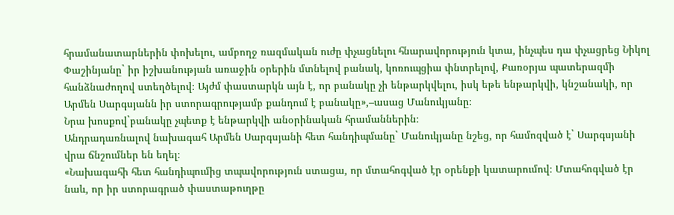հրամանատարներին փոխելու, ամբողջ ռազմական ուժը փչացնելու հնարավորություն կտա, ինչպես դա փչացրեց Նիկոլ Փաշինյանը` իր իշխանության առաջին օրերին մտնելով բանակ, կոռուպցիա փնտրելով, Քառօրյա պատերազմի հանձնաժողով ստեղծելով։ Այժմ փաստարկն այն է, որ բանակը չի ենթարկվելու, իսկ եթե ենթարկվի, կնշանակի, որ Արմեն Սարգսյանն իր ստորագրությամբ քանդում է բանակը»,–ասաց Մանուկյանը։
Նրա խոսքով`բանակը չպետք է ենթարկվի անօրինական հրամաններին։
Անդրադառնալով նախագահ Արմեն Սարգսյանի հետ հանդիպմանը` Մանուկյանը նշեց, որ համոզված է` Սարգսյանի վրա ճնշումներ են եղել։
«Նախագահի հետ հանդիպումից տպավորություն ստացա, որ մտահոգված էր օրենքի կատարումով։ Մտահոգված էր նաև, որ իր ստորագրած փաստաթուղթը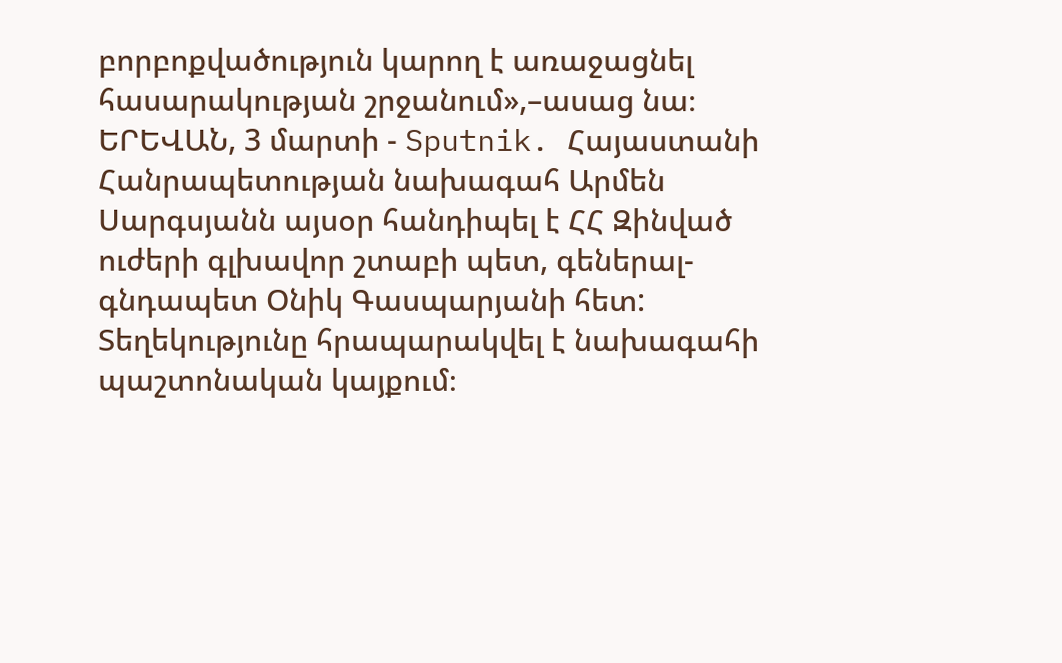բորբոքվածություն կարող է առաջացնել հասարակության շրջանում»,–ասաց նա։
ԵՐԵՎԱՆ, 3 մարտի - Sputnik. Հայաստանի Հանրապետության նախագահ Արմեն Սարգսյանն այսօր հանդիպել է ՀՀ Զինված ուժերի գլխավոր շտաբի պետ, գեներալ-գնդապետ Օնիկ Գասպարյանի հետ: Տեղեկությունը հրապարակվել է նախագահի պաշտոնական կայքում։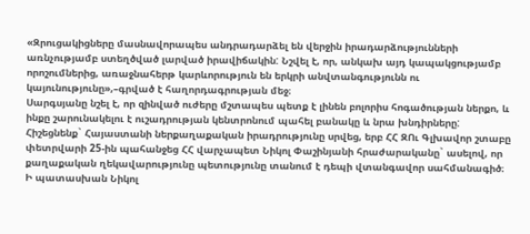«Զրուցակիցները մասնավորապես անդրադարձել են վերջին իրադարձությունների առնչությամբ ստեղծված լարված իրավիճակին: Նշվել է, որ, անկախ այդ կապակցությամբ որոշումներից, առաջնահերթ կարևորություն են երկրի անվտանգությունն ու կայունությունը»,–գրված է հաղորդագրության մեջ։
Սարգսյանը նշել է, որ զինված ուժերը մշտապես պետք է լինեն բոլորիս հոգածության ներքո, և ինքը շարունակելու է ուշադրության կենտրոնում պահել բանակը և նրա խնդիրները:
Հիշեցնենք` Հայաստանի ներքաղաքական իրադրությունը սրվեց, երբ ՀՀ ԶՈւ Գլխավոր շտաբը փետրվարի 25-ին պահանջեց ՀՀ վարչապետ Նիկոլ Փաշինյանի հրաժարականը` ասելով, որ քաղաքական ղեկավարությունը պետությունը տանում է դեպի վտանգավոր սահմանագիծ։
Ի պատասխան Նիկոլ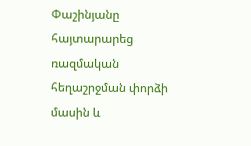Փաշինյանը հայտարարեց ռազմական հեղաշրջման փորձի մասին և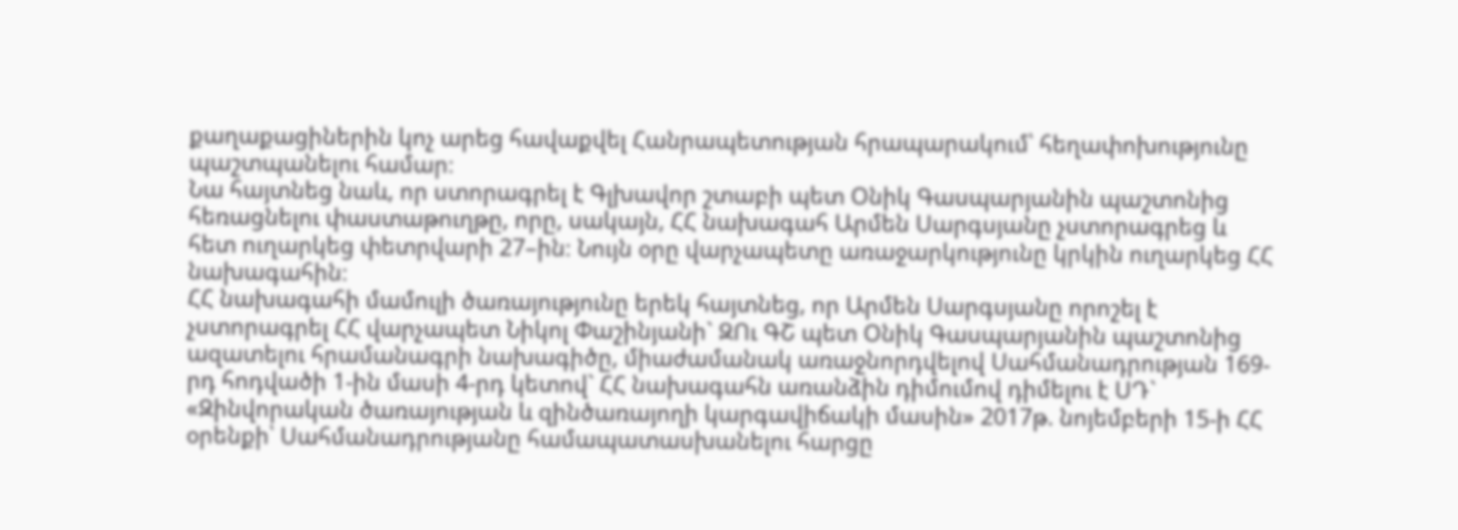քաղաքացիներին կոչ արեց հավաքվել Հանրապետության հրապարակում՝ հեղափոխությունը պաշտպանելու համար։
Նա հայտնեց նաև, որ ստորագրել է Գլխավոր շտաբի պետ Օնիկ Գասպարյանին պաշտոնից հեռացնելու փաստաթուղթը, որը, սակայն, ՀՀ նախագահ Արմեն Սարգսյանը չստորագրեց և հետ ուղարկեց փետրվարի 27–ին։ Նույն օրը վարչապետը առաջարկությունը կրկին ուղարկեց ՀՀ նախագահին։
ՀՀ նախագահի մամուլի ծառայությունը երեկ հայտնեց, որ Արմեն Սարգսյանը որոշել է չստորագրել ՀՀ վարչապետ Նիկոլ Փաշինյանի` ԶՈւ ԳՇ պետ Օնիկ Գասպարյանին պաշտոնից ազատելու հրամանագրի նախագիծը, միաժամանակ առաջնորդվելով Սահմանադրության 169-րդ հոդվածի 1-ին մասի 4-րդ կետով` ՀՀ նախագահն առանձին դիմումով դիմելու է ՍԴ` «Զինվորական ծառայության և զինծառայողի կարգավիճակի մասին» 2017թ. նոյեմբերի 15-ի ՀՀ օրենքի՝ Սահմանադրությանը համապատասխանելու հարցը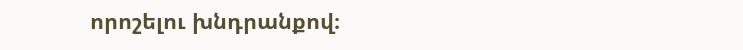որոշելու խնդրանքով։